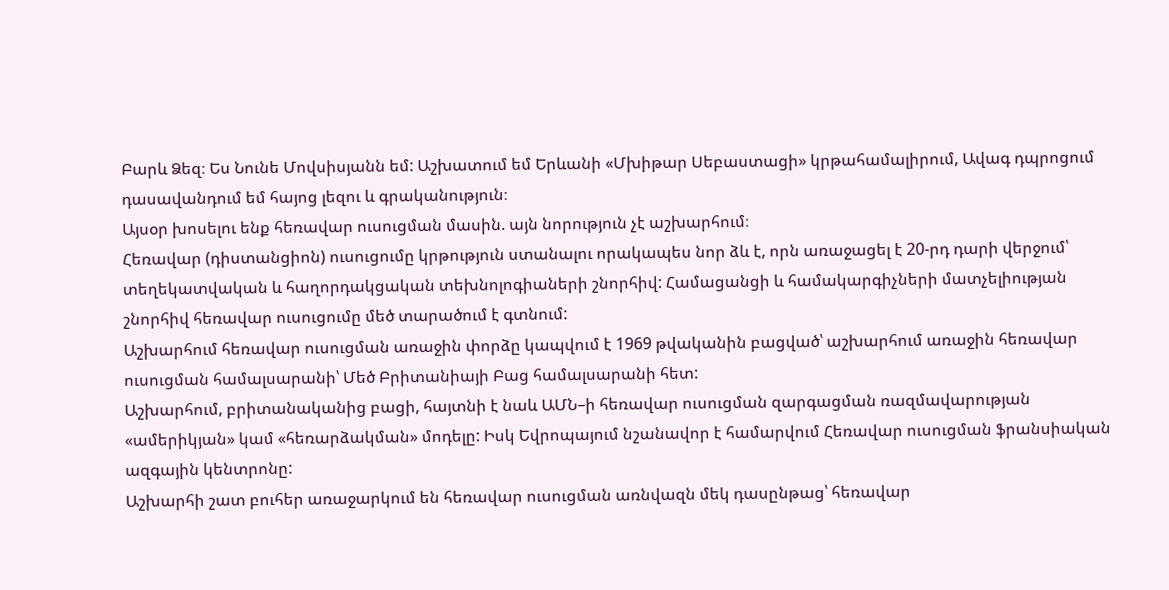Բարև Ձեզ։ Ես Նունե Մովսիսյանն եմ: Աշխատում եմ Երևանի «Մխիթար Սեբաստացի» կրթահամալիրում, Ավագ դպրոցում դասավանդում եմ հայոց լեզու և գրականություն։
Այսօր խոսելու ենք հեռավար ուսուցման մասին. այն նորություն չէ աշխարհում։
Հեռավար (դիստանցիոն) ուսուցումը կրթություն ստանալու որակապես նոր ձև է, որն առաջացել է 20-րդ դարի վերջում՝ տեղեկատվական և հաղորդակցական տեխնոլոգիաների շնորհիվ: Համացանցի և համակարգիչների մատչելիության շնորհիվ հեռավար ուսուցումը մեծ տարածում է գտնում:
Աշխարհում հեռավար ուսուցման առաջին փորձը կապվում է 1969 թվականին բացված՝ աշխարհում առաջին հեռավար ուսուցման համալսարանի՝ Մեծ Բրիտանիայի Բաց համալսարանի հետ:
Աշխարհում, բրիտանականից բացի, հայտնի է նաև ԱՄՆ–ի հեռավար ուսուցման զարգացման ռազմավարության «ամերիկյան» կամ «հեռարձակման» մոդելը: Իսկ Եվրոպայում նշանավոր է համարվում Հեռավար ուսուցման ֆրանսիական ազգային կենտրոնը:
Աշխարհի շատ բուհեր առաջարկում են հեռավար ուսուցման առնվազն մեկ դասընթաց՝ հեռավար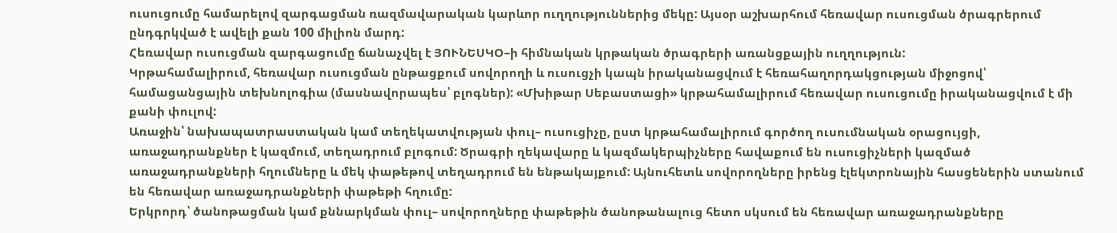ուսուցումը համարելով զարգացման ռազմավարական կարևոր ուղղություններից մեկը: Այսօր աշխարհում հեռավար ուսուցման ծրագրերում ընդգրկված է ավելի քան 100 միլիոն մարդ:
Հեռավար ուսուցման զարգացումը ճանաչվել է ՅՈՒՆԵՍԿՕ–ի հիմնական կրթական ծրագրերի առանցքային ուղղություն:
Կրթահամալիրում, հեռավար ուսուցման ընթացքում սովորողի և ուսուցչի կապն իրականացվում է հեռահաղորդակցության միջոցով՝ համացանցային տեխնոլոգիա (մասնավորապես՝ բլոգներ): «Մխիթար Սեբաստացի» կրթահամալիրում հեռավար ուսուցումը իրականացվում է մի քանի փուլով:
Առաջին՝ նախապատրաստական կամ տեղեկատվության փուլ– ուսուցիչը, ըստ կրթահամալիրում գործող ուսումնական օրացույցի, առաջադրանքներ է կազմում, տեղադրում բլոգում: Ծրագրի ղեկավարը և կազմակերպիչները հավաքում են ուսուցիչների կազմած առաջադրանքների հղումները և մեկ փաթեթով տեղադրում են ենթակայքում: Այնուհետև սովորողները իրենց էլեկտրոնային հասցեներին ստանում են հեռավար առաջադրանքների փաթեթի հղումը:
Երկրորդ՝ ծանոթացման կամ քննարկման փուլ– սովորողները փաթեթին ծանոթանալուց հետո սկսում են հեռավար առաջադրանքները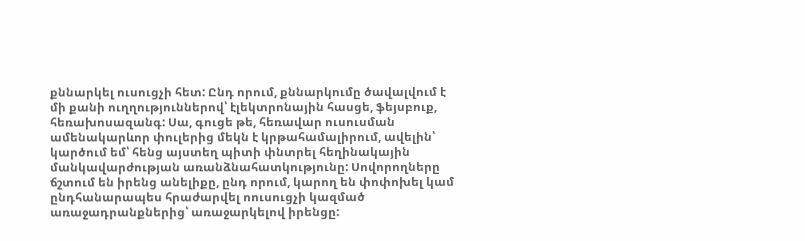քննարկել ուսուցչի հետ: Ընդ որում, քննարկումը ծավալվում է մի քանի ուղղություններով՝ էլեկտրոնային հասցե, ֆեյսբուք, հեռախոսազանգ: Սա, գուցե թե, հեռավար ուսուսման ամենակարևոր փուլերից մեկն է կրթահամալիրում, ավելին՝ կարծում եմ՝ հենց այստեղ պիտի փնտրել հեղինակային մանկավարժության առանձնահատկությունը: Սովորողները ճշտում են իրենց անելիքը, ընդ որում, կարող են փոփոխել կամ ընդհանարապես հրաժարվել ոուսուցչի կազմած առաջադրանքներից՝ առաջարկելով իրենցը: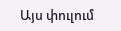Այս փուլում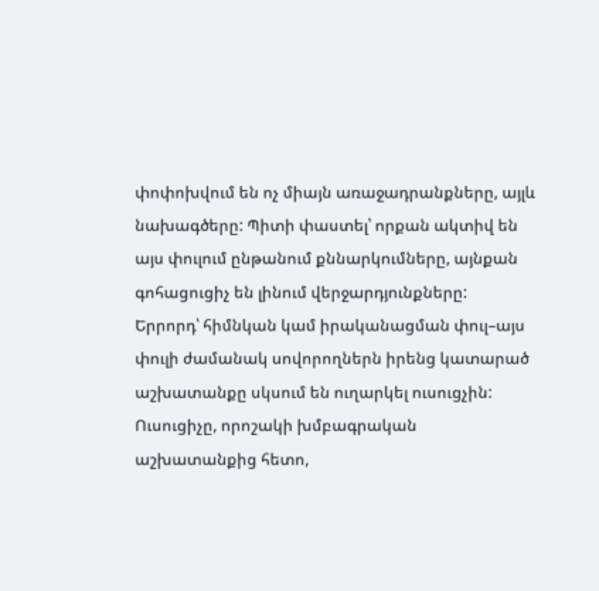փոփոխվում են ոչ միայն առաջադրանքները, այլև նախագծերը: Պիտի փաստել՝ որքան ակտիվ են այս փուլում ընթանում քննարկումները, այնքան գոհացուցիչ են լինում վերջարդյունքները:
Երրորդ՝ հիմնկան կամ իրականացման փուլ–այս փուլի ժամանակ սովորողներն իրենց կատարած աշխատանքը սկսում են ուղարկել ուսուցչին: Ուսուցիչը, որոշակի խմբագրական աշխատանքից հետո,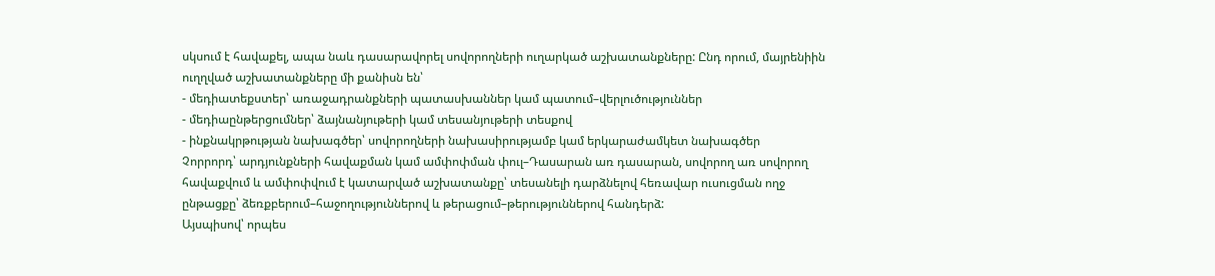սկսում է հավաքել, ապա նաև դասարավորել սովորողների ուղարկած աշխատանքները: Ընդ որում, մայրենիին ուղղված աշխատանքները մի քանիսն են՝
- մեդիատեքստեր՝ առաջադրանքների պատասխաններ կամ պատում–վերլուծություններ
- մեդիաընթերցումներ՝ ձայնանյութերի կամ տեսանյութերի տեսքով
- ինքնակրթության նախագծեր՝ սովորողների նախասիրությամբ կամ երկարաժամկետ նախագծեր
Չորրորդ՝ արդյունքների հավաքման կամ ամփոփման փուլ–Դասարան առ դասարան, սովորող առ սովորող հավաքվում և ամփոփվում է կատարված աշխատանքը՝ տեսանելի դարձնելով հեռավար ուսուցման ողջ ընթացքը՝ ձեռքբերում–հաջողություններով և թերացում–թերություններով հանդերձ:
Այսպիսով՝ որպես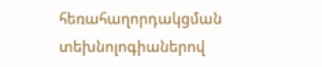հեռահաղորդակցման տեխնոլոգիաներով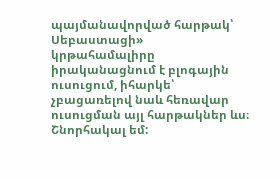պայմանավորված հարթակ՝ Սեբաստացի» կրթահամալիրը իրականացնում է բլոգային ուսուցում, իհարկե՝ չբացառելով նաև հեռավար ուսուցման այլ հարթակներ ևս։
Շնորհակալ եմ: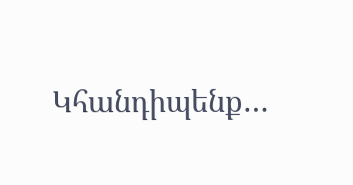Կհանդիպենք…